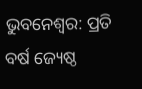ଭୁବନେଶ୍ବର: ପ୍ରତି ବର୍ଷ ଜ୍ୟେଷ୍ଠ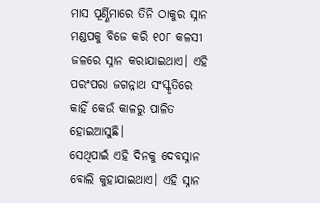ମାସ ପୂର୍ଣ୍ଣିମାରେ ତିନି ଠାକୁର ସ୍ନାନ ମଣ୍ଡପକୁ ବିଜେ କରି ୧୦୮ କଳସୀ ଜଳରେ ସ୍ନାନ କରାଯାଇଥାଏ। ଏହି ପରଂପରା ଜଗନ୍ନାଥ ସଂସ୍କୃତିରେ କାହିଁ କେଉଁ କାଳରୁ ପାଳିତ ହୋଇଆସୁଛି।
ସେଥିପାଇଁ ଏହି ଦିନକୁ ଦେବସ୍ନାନ ବୋଲି କୁହାଯାଇଥାଏ। ଏହି ସ୍ନାନ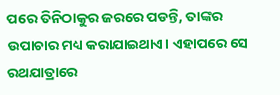ପରେ ତିନିଠାକୁର ଜରରେ ପଡନ୍ତି, ତାଙ୍କର ଉପାଚାର ମଧ୍ୟ କରାଯାଇଥାଏ। ଏହାପରେ ସେ ରଥଯାତ୍ରାରେ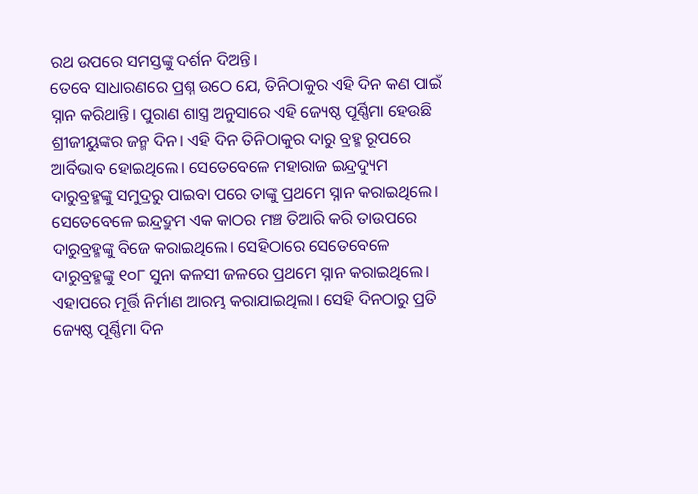ରଥ ଉପରେ ସମସ୍ତଙ୍କୁ ଦର୍ଶନ ଦିଅନ୍ତି।
ତେବେ ସାଧାରଣରେ ପ୍ରଶ୍ନ ଉଠେ ଯେ, ତିନିଠାକୁର ଏହି ଦିନ କଣ ପାଇଁ ସ୍ନାନ କରିଥାନ୍ତି। ପୁରାଣ ଶାସ୍ତ୍ର ଅନୁସାରେ ଏହି ଜ୍ୟେଷ୍ଠ ପୂର୍ଣ୍ଣିମା ହେଉଛି ଶ୍ରୀଜୀୟୁଙ୍କର ଜନ୍ମ ଦିନ। ଏହି ଦିନ ତିନିଠାକୁର ଦାରୁ ବ୍ରହ୍ମ ରୂପରେ ଆର୍ବିଭାବ ହୋଇଥିଲେ। ସେତେବେଳେ ମହାରାଜ ଇନ୍ଦ୍ରଦ୍ୟୁମ ଦାରୁବ୍ରହ୍ମଙ୍କୁ ସମୁଦ୍ରରୁ ପାଇବା ପରେ ତାଙ୍କୁ ପ୍ରଥମେ ସ୍ନାନ କରାଇଥିଲେ।
ସେତେବେଳେ ଇନ୍ଦ୍ରଦ୍ରୁମ ଏକ କାଠର ମଞ୍ଚ ତିଆରି କରି ତାଉପରେ ଦାରୁବ୍ରହ୍ମଙ୍କୁ ବିଜେ କରାଇଥିଲେ। ସେହିଠାରେ ସେତେବେଳେ ଦାରୁବ୍ରହ୍ମଙ୍କୁ ୧୦୮ ସୁନା କଳସୀ ଜଳରେ ପ୍ରଥମେ ସ୍ନାନ କରାଇଥିଲେ। ଏହାପରେ ମୂର୍ତ୍ତି ନିର୍ମାଣ ଆରମ୍ଭ କରାଯାଇଥିଲା। ସେହି ଦିନଠାରୁ ପ୍ରତି ଜ୍ୟେଷ୍ଠ ପୂର୍ଣ୍ଣିମା ଦିନ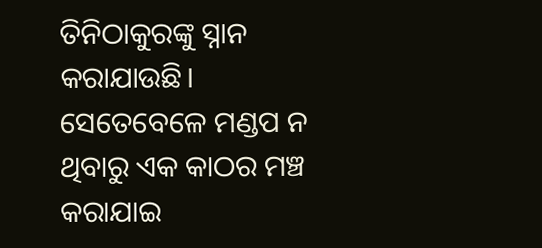ତିନିଠାକୁରଙ୍କୁ ସ୍ନାନ କରାଯାଉଛି। ସେତେବେଳେ ମଣ୍ଡପ ନ ଥିବାରୁ ଏକ କାଠର ମଞ୍ଚ କରାଯାଇ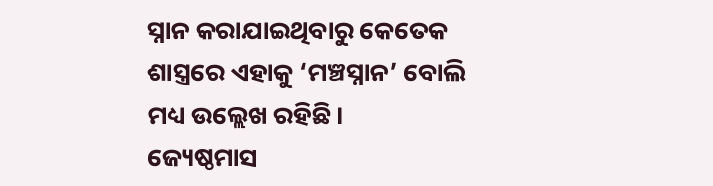ସ୍ନାନ କରାଯାଇଥିବାରୁ କେତେକ ଶାସ୍ତ୍ରରେ ଏହାକୁ ‘ମଞ୍ଚସ୍ନାନ’ ବୋଲି ମଧ୍ୟ ଉଲ୍ଲେଖ ରହିଛି।
ଜ୍ୟେଷ୍ଠମାସ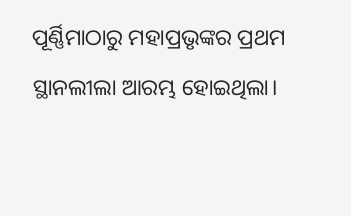ପୂର୍ଣ୍ଣିମାଠାରୁ ମହାପ୍ରଭୃଙ୍କର ପ୍ରଥମ ସ୍ଥାନଲୀଲା ଆରମ୍ଭ ହୋଇଥିଲା।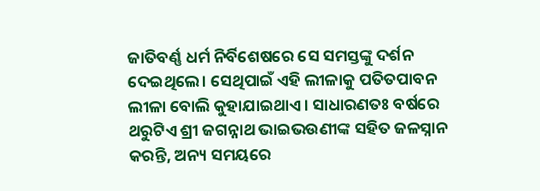ଜାତିବର୍ଣ୍ଣ ଧର୍ମ ନିର୍ବିଶେଷରେ ସେ ସମସ୍ତଙ୍କୁ ଦର୍ଶନ ଦେଇଥିଲେ। ସେଥିପାଇଁ ଏହି ଲୀଳାକୁ ପତିତପାବନ ଲୀଳା ବୋଲି କୁହାଯାଇଥାଏ। ସାଧାରଣତଃ ବର୍ଷରେ ଥରୁଟିଏ ଶ୍ରୀ ଜଗନ୍ନାଥ ଭାଇଭଉଣୀଙ୍କ ସହିତ ଜଳସ୍ନାନ କରନ୍ତି, ଅନ୍ୟ ସମୟରେ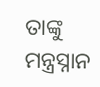ତାଙ୍କୁ ମନ୍ତ୍ରସ୍ନାନ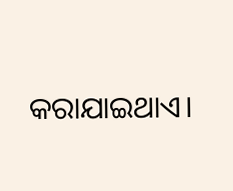କରାଯାଇଥାଏ।